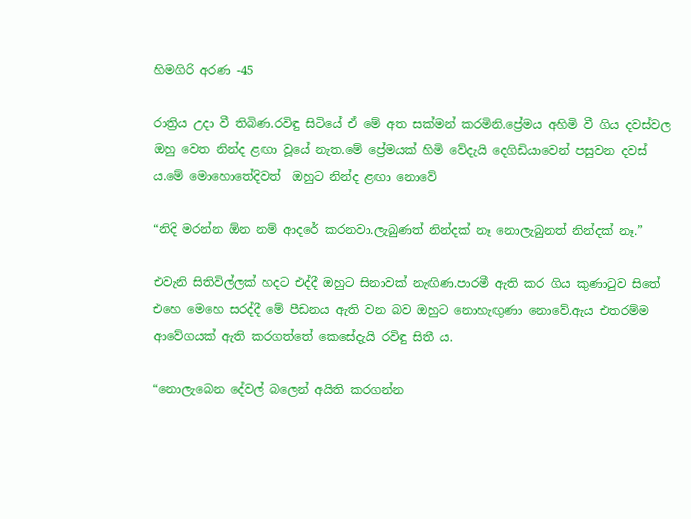හිමගිරි අරණ -45

රාත්‍රිය උදා වී තිබිණ.රවිඳු සිටියේ ඒ මේ අත සක්මන් කරමිනි.ප්‍රේමය අහිමි වී ගිය දවස්වල ඔහු වෙත නින්ද ළඟා වූයේ නැත.මේ ප්‍රේමයක් හිමි වේදැයි දෙගිඩියාවෙන් පසුවන දවස් ය.මේ මොහොතේදිවත්  ඔහුට නින්ද ළඟා නොවේ

“නිදි මරන්න ඕන නම් ආදරේ කරනවා.ලැබුණත් නින්දක් නෑ නොලැබුනත් නින්දක් නෑ.”

එවැනි සිතිවිල්ලක් හදට එද්දී ඔහුට සිනාවක් නැඟිණ.පාරමී ඇති කර ගිය කුණාටුව සිතේ එහෙ මෙහෙ සරද්දී මේ පීඩනය ඇති වන බව ඔහුට නොහැඟුණා නොවේ.ඇය එතරම්ම ආවේගයක් ඇති කරගත්තේ කෙසේදැයි රවිඳු සිතී ය.

“නොලැබෙන දේවල් බලෙන් අයිති කරගන්න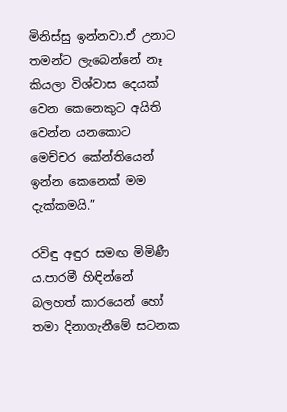මිනිස්සු ඉන්නවා.ඒ උනාට තමන්ට ලැබෙන්නේ නෑ කියලා විශ්වාස දෙයක් වෙන කෙනෙකුට අයිති වෙන්න යනකොට මෙච්චර කේන්තියෙන් ඉන්න කෙනෙක් මම දැක්කමයි.”

රවිඳු අඳුර සමඟ මිමිණී ය.පාරමී හිඳින්නේ බලහත් කාරයෙන් හෝ තමා දිනාගැනීමේ සටනක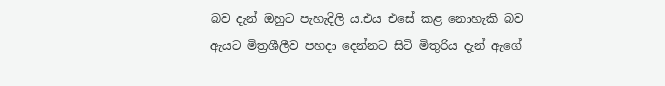බව දැන් ඔහුට පැහැදිලි ය.එය එසේ කළ නොහැකි බව ඇයට මිත්‍රශීලීව පහදා දෙන්නට සිටි මිතුරිය දැන් ඇගේ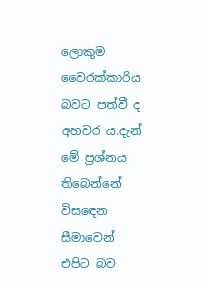ලොකුම වෛරක්කාරිය බවට පත්වී ද  අහවර ය.දැන් මේ ප්‍රශ්නය තිබෙන්නේ විසඳෙන සීමාවෙන් එපිට බව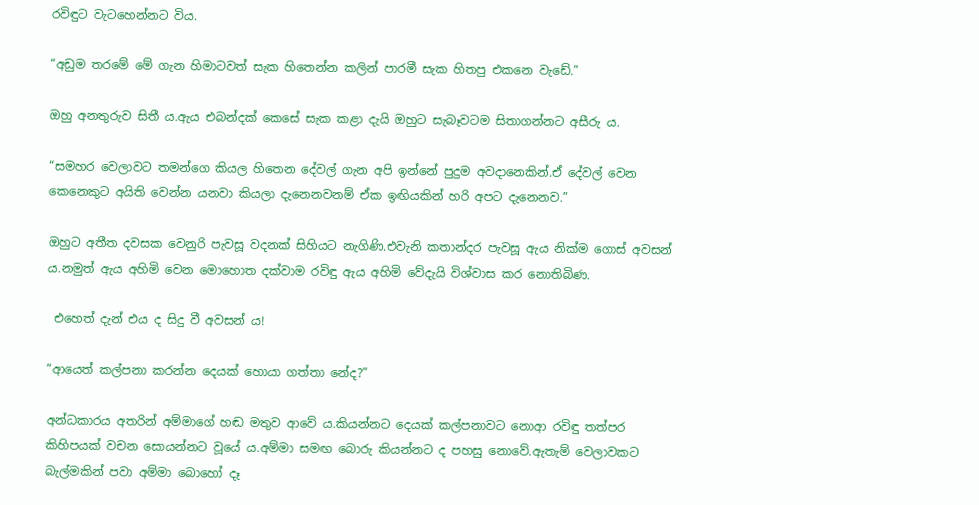රවිඳුට වැටහෙන්නට විය.

“අඩුම තරමේ මේ ගැන හිමාටවත් සැක හිතෙන්න කලින් පාරමී සැක හිතපු එකනෙ වැඩේ.”

ඔහු අනතුරුව සිතී ය.ඇය එබන්දක් කෙසේ සැක කළා දැයි ඔහුට සැබෑවටම සිතාගන්නට අසීරු ය.

“සමහර වෙලාවට තමන්ගෙ කියල හිතෙන දේවල් ගැන අපි ඉන්නේ පුදුම අවදානෙකින්.ඒ දේවල් වෙන කෙනෙකුට අයිති වෙන්න යනවා කියලා දැනෙනවනම් ඒක ඉඟියකින් හරි අපට දැනෙනව.”

ඔහුට අතීත දවසක වෙනුරි පැවසූ වදනක් සිහියට නැගිණි.එවැනි කතාන්දර පැවසූ ඇය නික්ම ගොස් අවසන් ය.නමුත් ඇය අහිමි වෙන මොහොත දක්වාම රවිඳු ඇය අහිමි වේදැයි විශ්වාස කර නොතිබිණ.

 එහෙත් දැන් එය ද සිදු වී අවසන් ය!

“ආයෙත් කල්පනා කරන්න දෙයක් හොයා ගත්තා නේද?”

අන්ධකාරය අතරින් අම්මාගේ හඬ මතුව ආවේ ය.කියන්නට දෙයක් කල්පනාවට නොආ රවිඳු තත්පර කිහිපයක් වචන සොයන්නට වූයේ ය.අම්මා සමඟ බොරු කියන්නට ද පහසු නොවේ.ඇතැම් වෙලාවකට බැල්මකින් පවා අම්මා බොහෝ දෑ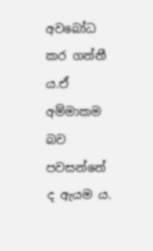අවබෝධ කර ගන්නී ය.ඒ අම්මාකම බව පවසන්නේ ද ඇයම ය.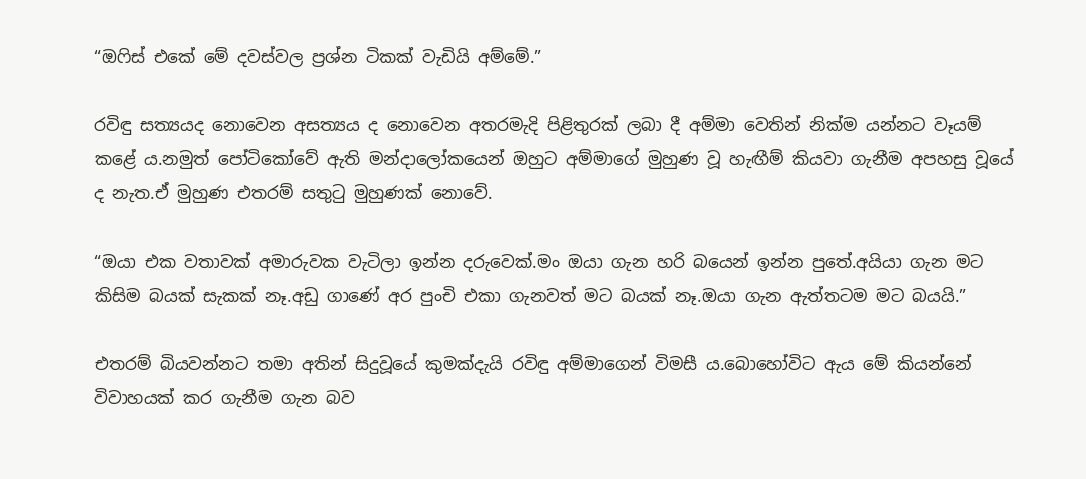“ඔෆිස් එකේ මේ දවස්වල ප්‍රශ්න ටිකක් වැඩියි අම්මේ.”

රවිඳු සත්‍යයද නොවෙන අසත්‍යය ද නොවෙන අතරමැදි පිළිතුරක් ලබා දී අම්මා වෙතින් නික්ම යන්නට වෑයම් කළේ ය.නමුත් පෝටිකෝවේ ඇති මන්දාලෝකයෙන් ඔහුට අම්මාගේ මුහුණ වූ හැඟීම් කියවා ගැනීම අපහසු වූයේ ද නැත.ඒ මුහුණ එතරම් සතුටු මුහුණක් නොවේ.

“ඔයා එක වතාවක් අමාරුවක වැටිලා ඉන්න දරුවෙක්.මං ඔයා ගැන හරි බයෙන් ඉන්න පුතේ.අයියා ගැන මට කිසිම බයක් සැකක් නෑ.අඩු ගාණේ අර පුංචි එකා ගැනවත් මට බයක් නෑ.ඔයා ගැන ඇත්තටම මට බයයි.”

එතරම් බියවන්නට තමා අතින් සිදුවූයේ කුමක්දැයි රවිඳු අම්මාගෙන් විමසී ය.බොහෝවිට ඇය මේ කියන්නේ විවාහයක් කර ගැනීම ගැන බව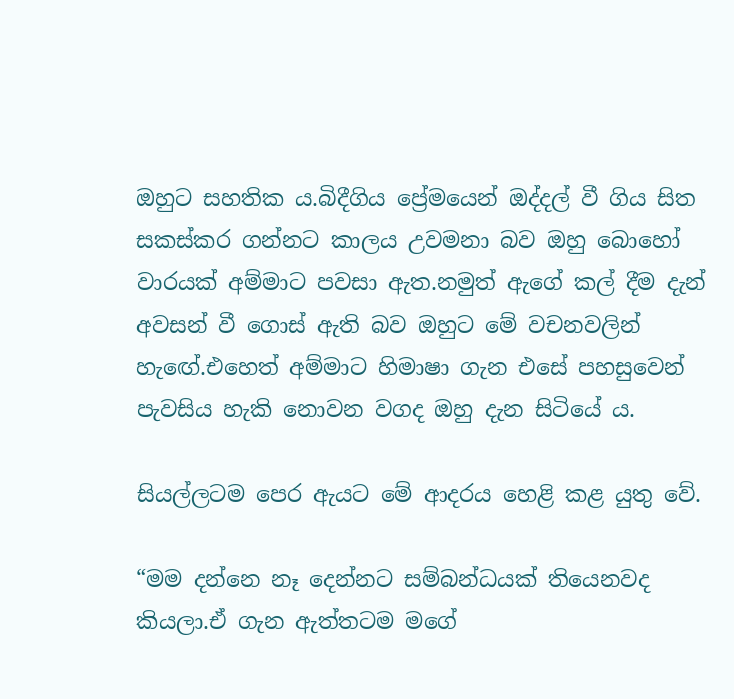ඔහුට සහතික ය.බිදීගිය ප්‍රේමයෙන් ඔද්දල් වී ගිය සිත සකස්කර ගන්නට කාලය උවමනා බව ඔහු බොහෝ වාරයක් අම්මාට පවසා ඇත.නමුත් ඇගේ කල් දීම දැන් අවසන් වී ගොස් ඇති බව ඔහුට මේ වචනවලින් හැඟේ.එහෙත් අම්මාට හිමාෂා ගැන එසේ පහසුවෙන් පැවසිය හැකි නොවන වගද ඔහු දැන සිටියේ ය.

සියල්ලටම පෙර ඇයට මේ ආදරය හෙළි කළ යුතු වේ.

“මම දන්නෙ නෑ දෙන්නට සම්බන්ධයක් තියෙනවද කියලා.ඒ ගැන ඇත්තටම මගේ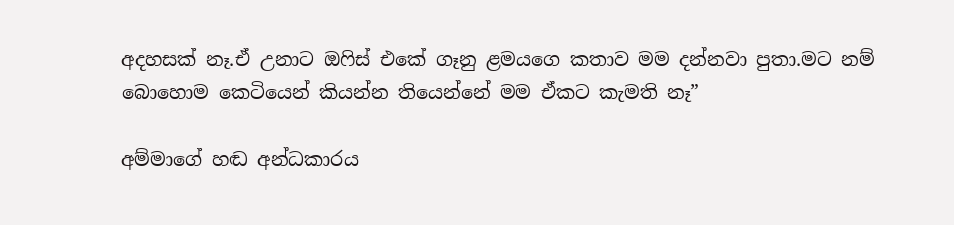අදහසක් නෑ.ඒ උනාට ඔෆිස් එකේ ගෑනු ළමයගෙ කතාව මම දන්නවා පුතා.මට නම් බොහොම කෙටියෙන් කියන්න තියෙන්නේ මම ඒකට කැමති නෑ”

අම්මාගේ හඬ අන්ධකාරය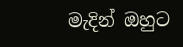මැදින් ඔහුට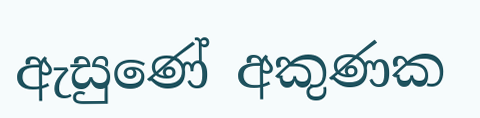ඇසුණේ අකුණක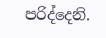පරිද්දෙනි.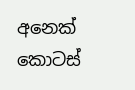අනෙක් කොටස්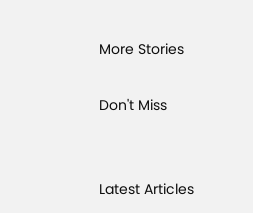More Stories

Don't Miss


Latest Articles